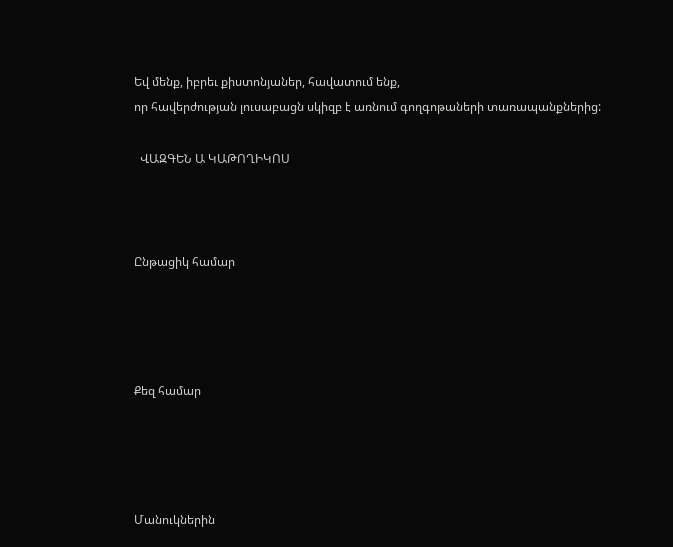Եվ մենք, իբրեւ քիստոնյաներ, հավատում ենք,
որ հավերժության լուսաբացն սկիզբ է առնում գողգոթաների տառապանքներից:

  ՎԱԶԳԵՆ Ա ԿԱԹՈՂԻԿՈՍ



Ընթացիկ համար




Քեզ համար




Մանուկներին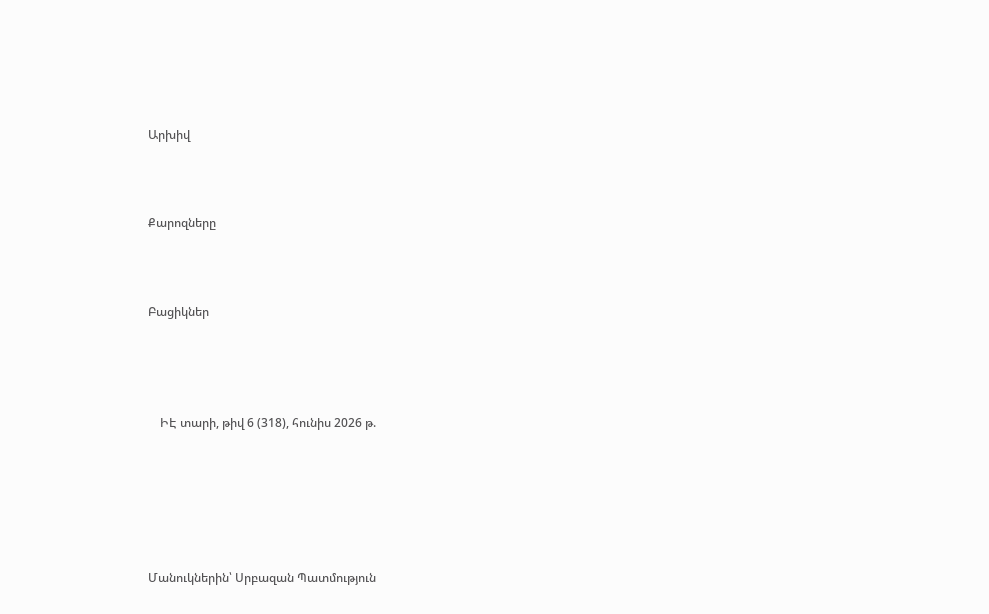Արխիվ



Քարոզները



Բացիկներ




    ԻԷ տարի, թիվ 6 (318), հունիս 2026 թ.






Մանուկներին՝ Սրբազան Պատմություն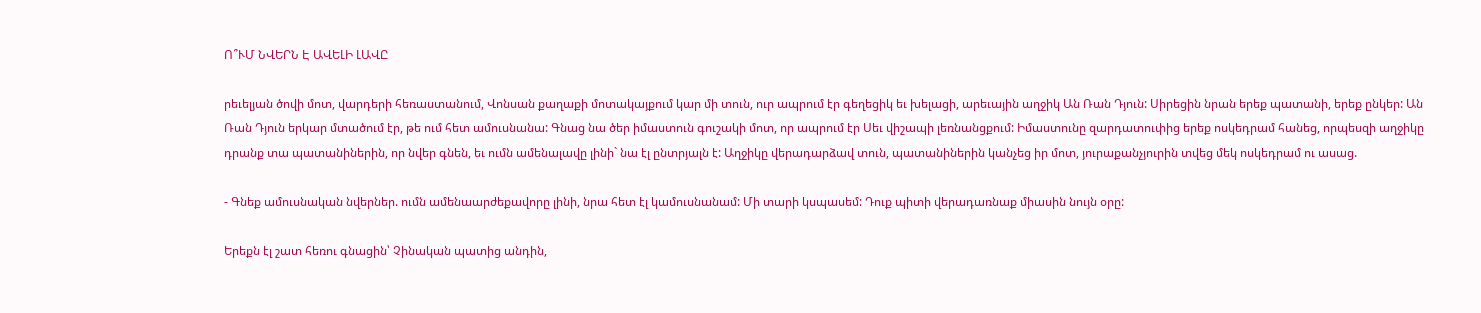Ո՞ՒՄ ՆՎԵՐՆ Է ԱՎԵԼԻ ԼԱՎԸ

րեւելյան ծովի մոտ, վարդերի հեռաստանում, Վոնսան քաղաքի մոտակայքում կար մի տուն, ուր ապրում էր գեղեցիկ եւ խելացի, արեւային աղջիկ Ան Ռան Դյուն: Սիրեցին նրան երեք պատանի, երեք ընկեր: Ան Ռան Դյուն երկար մտածում էր, թե ում հետ ամուսնանա: Գնաց նա ծեր իմաստուն գուշակի մոտ, որ ապրում էր Սեւ վիշապի լեռնանցքում: Իմաստունը զարդատուփից երեք ոսկեդրամ հանեց, որպեսզի աղջիկը դրանք տա պատանիներին, որ նվեր գնեն, եւ ումն ամենալավը լինի` նա էլ ընտրյալն է: Աղջիկը վերադարձավ տուն, պատանիներին կանչեց իր մոտ, յուրաքանչյուրին տվեց մեկ ոսկեդրամ ու ասաց.

- Գնեք ամուսնական նվերներ. ումն ամենաարժեքավորը լինի, նրա հետ էլ կամուսնանամ: Մի տարի կսպասեմ: Դուք պիտի վերադառնաք միասին նույն օրը:

Երեքն էլ շատ հեռու գնացին՝ Չինական պատից անդին,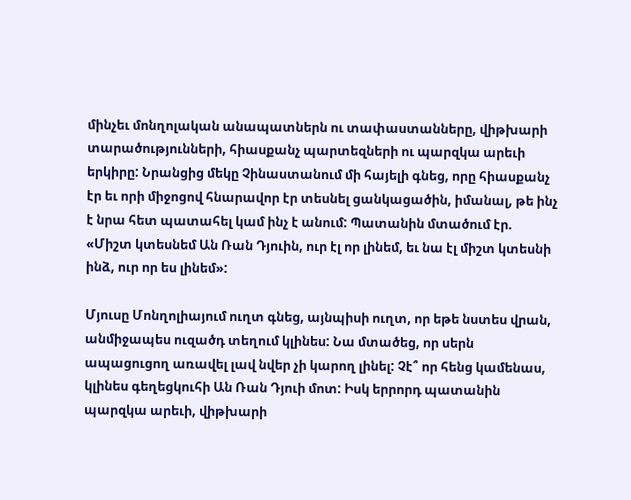մինչեւ մոնղոլական անապատներն ու տափաստանները, վիթխարի տարածությունների, հիասքանչ պարտեզների ու պարզկա արեւի երկիրը: Նրանցից մեկը Չինաստանում մի հայելի գնեց, որը հիասքանչ էր եւ որի միջոցով հնարավոր էր տեսնել ցանկացածին, իմանալ, թե ինչ է նրա հետ պատահել կամ ինչ է անում: Պատանին մտածում էր. «Միշտ կտեսնեմ Ան Ռան Դյուին, ուր էլ որ լինեմ, եւ նա էլ միշտ կտեսնի ինձ, ուր որ ես լինեմ»:

Մյուսը Մոնղոլիայում ուղտ գնեց, այնպիսի ուղտ, որ եթե նստես վրան, անմիջապես ուզածդ տեղում կլինես: Նա մտածեց, որ սերն ապացուցող առավել լավ նվեր չի կարող լինել: Չէ՞ որ հենց կամենաս, կլինես գեղեցկուհի Ան Ռան Դյուի մոտ: Իսկ երրորդ պատանին պարզկա արեւի, վիթխարի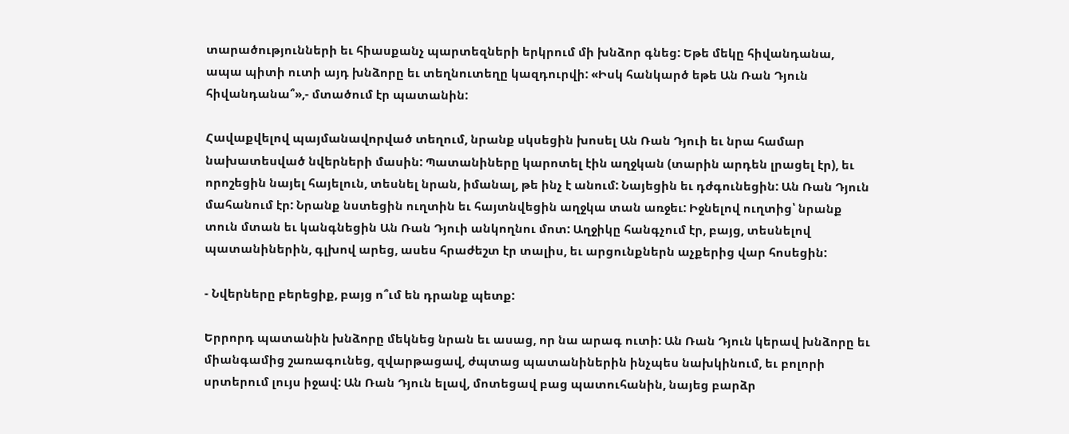տարածությունների եւ հիասքանչ պարտեզների երկրում մի խնձոր գնեց: Եթե մեկը հիվանդանա, ապա պիտի ուտի այդ խնձորը եւ տեղնուտեղը կազդուրվի: «Իսկ հանկարծ եթե Ան Ռան Դյուն հիվանդանա՞»,- մտածում էր պատանին:

Հավաքվելով պայմանավորված տեղում, նրանք սկսեցին խոսել Ան Ռան Դյուի եւ նրա համար նախատեսված նվերների մասին: Պատանիները կարոտել էին աղջկան (տարին արդեն լրացել էր), եւ որոշեցին նայել հայելուն, տեսնել նրան, իմանալ, թե ինչ է անում: Նայեցին եւ դժգունեցին: Ան Ռան Դյուն մահանում էր: Նրանք նստեցին ուղտին եւ հայտնվեցին աղջկա տան առջեւ: Իջնելով ուղտից՝ նրանք տուն մտան եւ կանգնեցին Ան Ռան Դյուի անկողնու մոտ: Աղջիկը հանգչում էր, բայց, տեսնելով պատանիներին, գլխով արեց, ասես հրաժեշտ էր տալիս, եւ արցունքներն աչքերից վար հոսեցին:

- Նվերները բերեցիք, բայց ո՞ւմ են դրանք պետք:

Երրորդ պատանին խնձորը մեկնեց նրան եւ ասաց, որ նա արագ ուտի: Ան Ռան Դյուն կերավ խնձորը եւ միանգամից շառագունեց, զվարթացավ, ժպտաց պատանիներին ինչպես նախկինում, եւ բոլորի սրտերում լույս իջավ: Ան Ռան Դյուն ելավ, մոտեցավ բաց պատուհանին, նայեց բարձր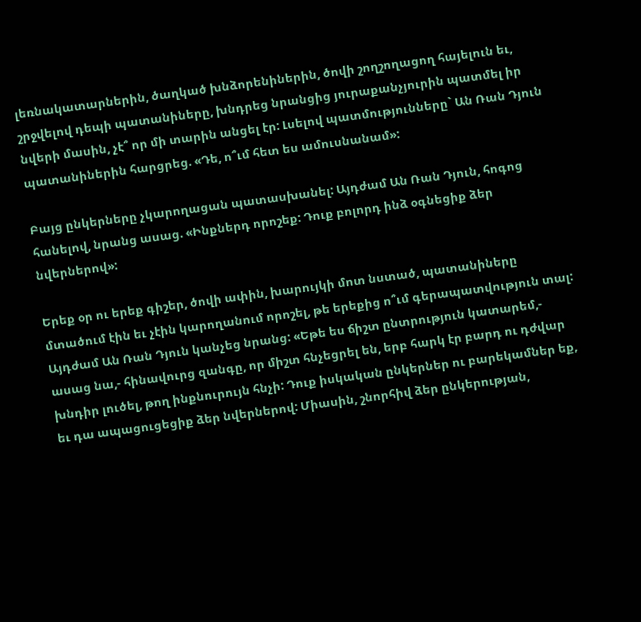լեռնակատարներին, ծաղկած խնձորենիներին, ծովի շողշողացող հայելուն եւ, շրջվելով դեպի պատանիները, խնդրեց նրանցից յուրաքանչյուրին պատմել իր նվերի մասին, չէ՞ որ մի տարին անցել էր: Լսելով պատմությունները` Ան Ռան Դյուն պատանիներին հարցրեց. «Դե, ո՞ւմ հետ ես ամուսնանամ»:

Բայց ընկերները չկարողացան պատասխանել: Այդժամ Ան Ռան Դյուն, հոգոց հանելով, նրանց ասաց. «Ինքներդ որոշեք: Դուք բոլորդ ինձ օգնեցիք ձեր նվերներով»:

Երեք օր ու երեք գիշեր, ծովի ափին, խարույկի մոտ նստած, պատանիները մտածում էին եւ չէին կարողանում որոշել, թե երեքից ո՞ւմ գերապատվություն տալ: Այդժամ Ան Ռան Դյուն կանչեց նրանց: «Եթե ես ճիշտ ընտրություն կատարեմ,- ասաց նա,- հինավուրց զանգը, որ միշտ հնչեցրել են, երբ հարկ էր բարդ ու դժվար խնդիր լուծել, թող ինքնուրույն հնչի: Դուք իսկական ընկերներ ու բարեկամներ եք, եւ դա ապացուցեցիք ձեր նվերներով: Միասին, շնորհիվ ձեր ընկերության,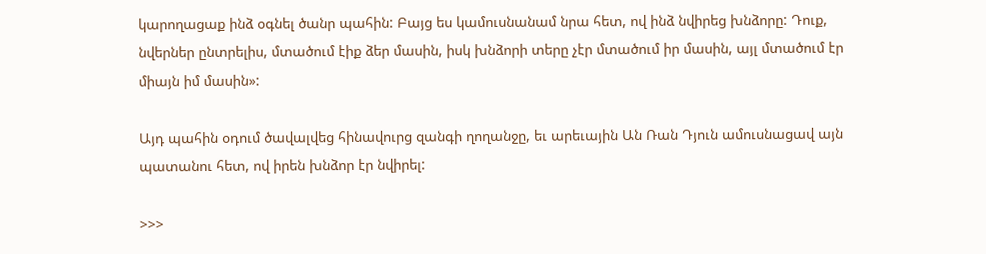կարողացաք ինձ օգնել ծանր պահին: Բայց ես կամուսնանամ նրա հետ, ով ինձ նվիրեց խնձորը: Դուք, նվերներ ընտրելիս, մտածում էիք ձեր մասին, իսկ խնձորի տերը չէր մտածում իր մասին, այլ մտածում էր միայն իմ մասին»:

Այդ պահին օդում ծավալվեց հինավուրց զանգի ղողանջը, եւ արեւային Ան Ռան Դյուն ամուսնացավ այն պատանու հետ, ով իրեն խնձոր էր նվիրել:

>>>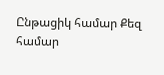Ընթացիկ համար Քեզ համար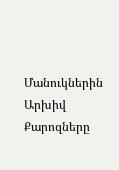Մանուկներին Արխիվ   Քարոզները